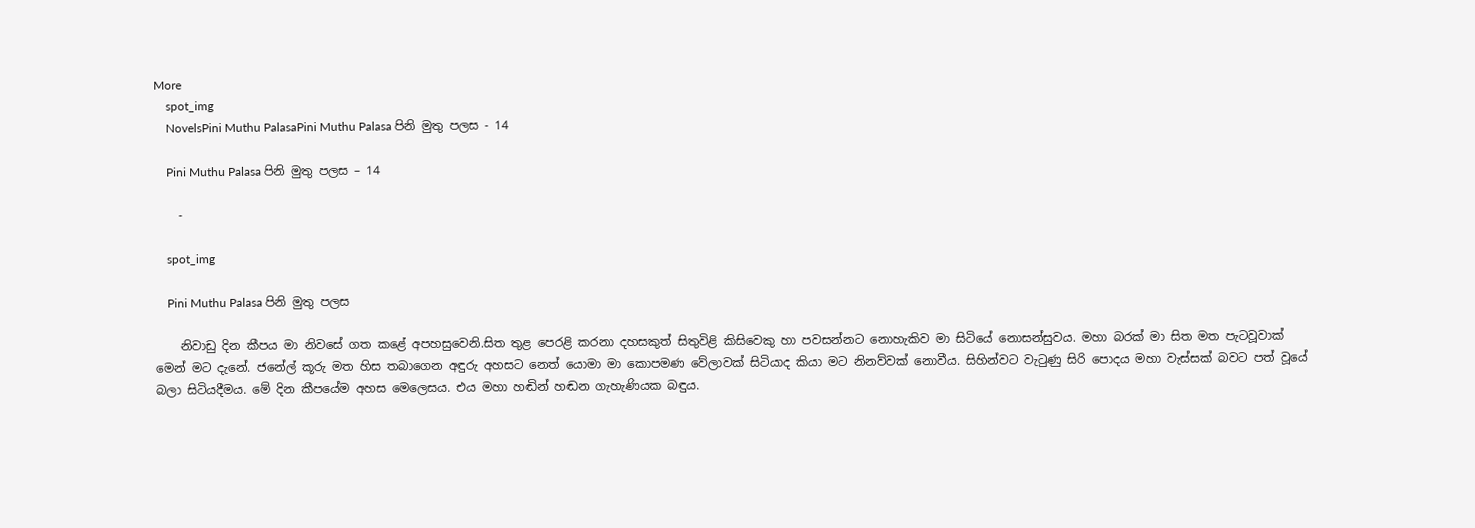More
    spot_img
    NovelsPini Muthu PalasaPini Muthu Palasa පිනි මුතු පලස - 14

    Pini Muthu Palasa පිනි මුතු පලස – 14

    -

    spot_img

    Pini Muthu Palasa පිනි මුතු පලස

    නිවාඩු දින කීපය මා නිවසේ ගත කළේ අපහසුවෙනි.සිත තුළ පෙරළි කරනා දහසකුත් සිතුවිළි කිසිවෙකු හා පවසන්නට නොහැකිව මා සිටියේ නොසන්සුවය. මහා බරක් මා සිත මත පැටවූවාක් මෙන් මට දැනේ. ජනේල් කූරු මත හිස තබාගෙන අඳුරු අහසට නෙත් යොමා මා කොපමණ වේලාවක් සිටියාද කියා මට නිනව්වක් නොවීය. සිහින්වට වැටුණු සිරි පොදය මහා වැස්සක් බවට පත් වූයේ බලා සිටියදීමය. මේ දින කීපයේම අහස මෙලෙසය. එය මහා හඬින් හඬන ගැහැණියක බඳුය.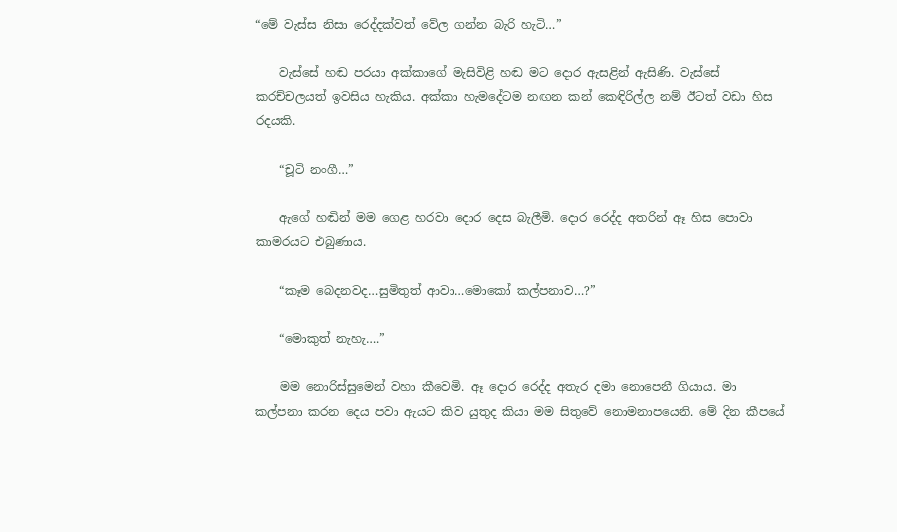“මේ වැස්ස නිසා රෙද්දක්වත් වේල ගන්න බැරි හැටි…”

    වැස්සේ හඬ පරයා අක්කාගේ මැසිවිළි හඬ මට දොර ඇසළින් ඇසිණි. වැස්සේ කරච්චලයත් ඉවසිය හැකිය. අක්කා හැමදේටම නඟන කන් කෙඳිරිල්ල නම් ඊටත් වඩා හිස රදයකි.

    “චූටි නංගී…”

    ඇගේ හඬින් මම ගෙළ හරවා දොර දෙස බැලීමි. දොර රෙද්ද අතරින් ඈ හිස පොවා කාමරයට එබුණාය.

    “කෑම බෙදනවද…සුමිතුත් ආවා…මොකෝ කල්පනාව…?”

    “මොකුත් නැහැ….”

    මම නොරිස්සුමෙන් වහා කීවෙමි. ඈ දොර රෙද්ද අතැර දමා නොපෙනී ගියාය. මා කල්පනා කරන දෙය පවා ඇයට කිව යුතුද කියා මම සිතුවේ නොමනාපයෙනි. මේ දින කීපයේ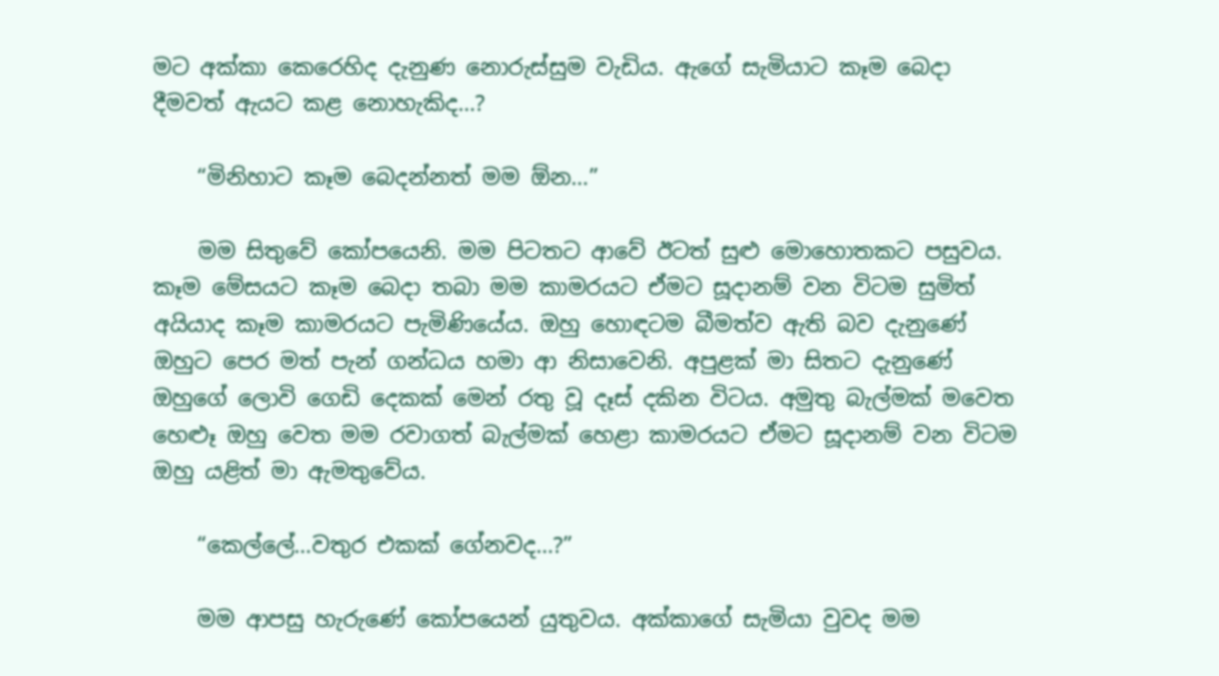මට අක්කා කෙරෙහිද දැනුණ නොරුස්සුම වැඩිය. ඇගේ සැමියාට කෑම බෙදා දීමවත් ඇයට කළ නොහැකිද…?

    “මිනිහාට කෑම බෙදන්නත් මම ඕන…”

    මම සිතුවේ කෝපයෙනි. මම පිටතට ආවේ ඊටත් සුළු මොහොතකට පසුවය. කෑම මේසයට කෑම බෙදා තබා මම කාමරයට ඒමට සූදානම් වන විටම සුමිත් අයියාද කෑම කාමරයට පැමිණියේය. ඔහු හොඳටම බීමත්ව ඇති බව දැනුණේ ඔහුට පෙර මත් පැන් ගන්ධය හමා ආ නිසාවෙනි. අපුළක් මා සිතට දැනුණේ ඔහුගේ ලොවි ගෙඩි දෙකක් මෙන් රතු වූ දෑස් දකින විටය. අමුතු බැල්මක් මවෙත හෙළූ ඔහු වෙත මම රවාගත් බැල්මක් හෙළා කාමරයට ඒමට සූදානම් වන විටම ඔහු යළිත් මා ඇමතුවේය.

    “කෙල්ලේ…වතුර එකක් ගේනවද…?”

    මම ආපසු හැරුණේ කෝපයෙන් යුතුවය. අක්කාගේ සැමියා වුවද මම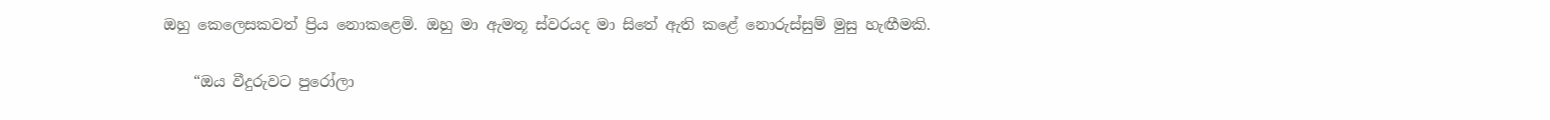ඔහු කෙලෙසකවත් ප්‍රිය නොකළෙමි. ඔහු මා ඇමතූ ස්වරයද මා සිතේ ඇති කළේ නොරුස්සුම් මුසු හැඟීමකි.

    “ඔය වීදුරුවට පුරෝලා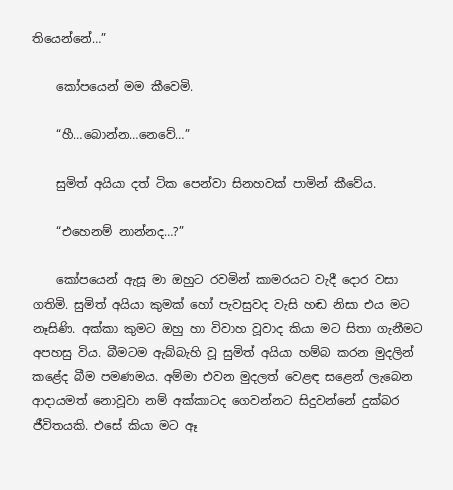තියෙන්නේ…”

    කෝපයෙන් මම කීවෙමි.

    “හී…බොන්න…නෙවේ…”

    සුමිත් අයියා දත් ටික පෙන්වා සිනහවක් පාමින් කීවේය.

    “එහෙනම් නාන්නද…?”

    කෝපයෙන් ඇසූ මා ඔහුට රවමින් කාමරයට වැදී දොර වසා ගතිමි. සුමිත් අයියා කුමක් හෝ පැවසුවද වැසි හඬ නිසා එය මට නෑසිණි. අක්කා කුමට ඔහු හා විවාහ වූවාද කියා මට සිතා ගැනීමට අපහසු විය. බීමටම ඇබ්බැහි වූ සුමිත් අයියා හම්බ කරන මුදලින් කළේද බීම පමණමය. අම්මා එවන මුදලත් වෙළඳ සළෙන් ලැබෙන ආදායමත් නොවූවා නම් අක්කාටද ගෙවන්නට සිදුවන්නේ දුක්බර ජීවිතයකි. එසේ කියා මට ඈ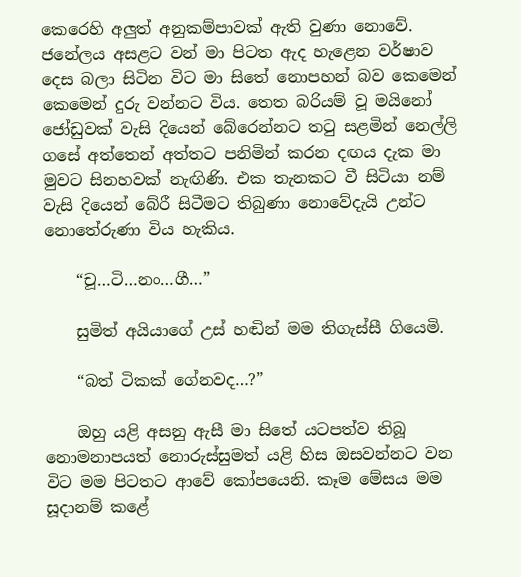කෙරෙහි අලුත් අනුකම්පාවක් ඇති වුණා නොවේ. ජනේලය අසළට වන් මා පිටත ඇද හැළෙන වර්ෂාව දෙස බලා සිටින විට මා සිතේ නොපහන් බව කෙමෙන් කෙමෙන් දුරු වන්නට විය. තෙත බරියම් වූ මයිනෝ ජෝඩුවක් වැසි දියෙන් බේරෙන්නට තටු සළමින් නෙල්ලි ගසේ අත්තෙන් අත්තට පනිමින් කරන දඟය දැක මා මුවට සිනහවක් නැඟිණි. එක තැනකට වී සිටියා නම් වැසි දියෙන් බේරී සිටීමට තිබුණා නොවේදැයි උන්ට නොතේරුණා විය හැකිය.

    “චූ…ටි…නං…ගී…”

    සුමිත් අයියාගේ උස් හඬින් මම තිගැස්සී ගියෙමි.

    “බත් ටිකක් ගේනවද…?”

    ඔහු යළි අසනු ඇසී මා සිතේ යටපත්ව තිබූ නොමනාපයත් නොරුස්සුමත් යළි හිස ඔසවන්නට වන විට මම පිටතට ආවේ කෝපයෙනි. කෑම මේසය මම සූදානම් කළේ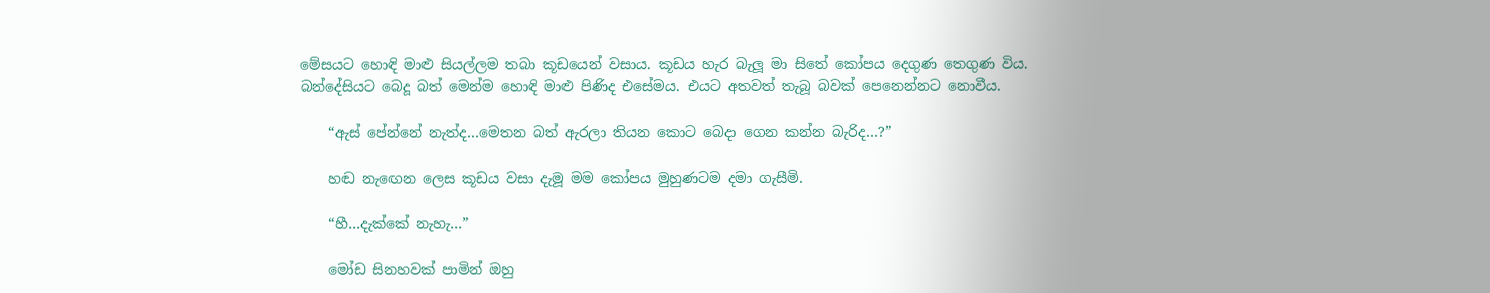මේසයට හොඳි මාළු සියල්ලම තබා කූඩයෙන් වසාය. කූඩය හැර බැලූ මා සිතේ කෝපය දෙගුණ තෙගුණ විය. බන්දේසියට බෙදූ බත් මෙන්ම හොඳි මාළු පිණිද එසේමය. එයට අතවත් තැබූ බවක් පෙනෙන්නට නොවීය.

    “ඇස් පේන්නේ නැත්ද…මෙතන බත් ඇරලා තියන කොට බෙදා ගෙන කන්න බැරිද…?”

    හඬ නැඟෙන ලෙස කූඩය වසා දැමූ මම කෝපය මුහුණටම දමා ගැසීමි.

    “හී…දැක්කේ නැහැ…”

    මෝඩ සිනහවක් පාමින් ඔහු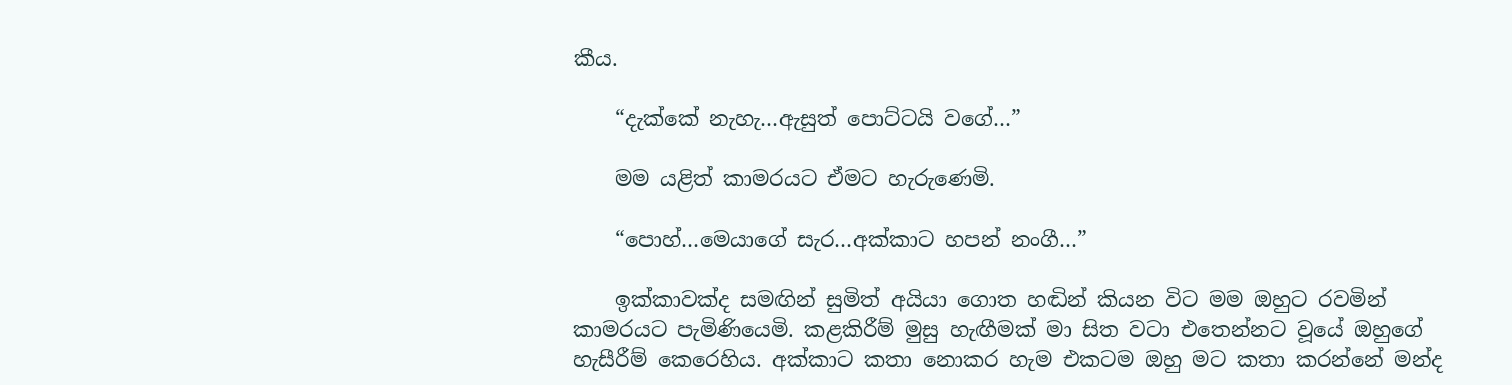කීය.

    “දැක්කේ නැහැ…ඇසුත් පොට්ටයි වගේ…”

    මම යළිත් කාමරයට ඒමට හැරුණෙමි.

    “පොහ්…මෙයාගේ සැර…අක්කාට හපන් නංගී…”

    ඉක්කාවක්ද සමඟින් සුමිත් අයියා ගොත හඬින් කියන විට මම ඔහුට රවමින් කාමරයට පැමිණියෙමි. කළකිරීම් මුසු හැඟීමක් මා සිත වටා එතෙන්නට වූයේ ඔහුගේ හැසීරීම් කෙරෙහිය. අක්කාට කතා නොකර හැම එකටම ඔහු මට කතා කරන්නේ මන්ද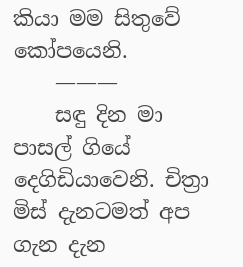කියා මම සිතුවේ කෝපයෙනි.
    ———
    සඳු දින මා පාසල් ගියේ දෙගිඩියාවෙනි. චිත්‍රා මිස් දැනටමත් අප ගැන දැන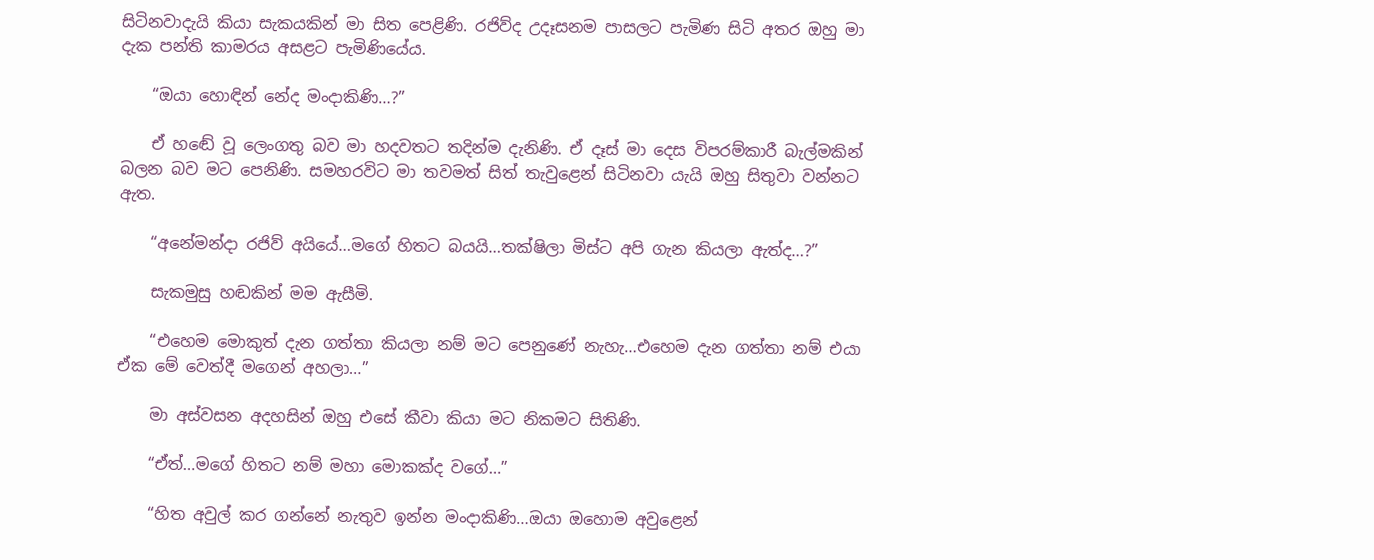සිටිනවාදැයි කියා සැකයකින් මා සිත පෙළිණි. රජිව්ද උදෑසනම පාසලට පැමිණ සිටි අතර ඔහු මා දැක පන්ති කාමරය අසළට පැමිණියේය.

    “ඔයා හොඳින් නේද මංදාකිණි…?”

    ඒ හඬේ වූ ලෙංගතු බව මා හදවතට තදින්ම දැනිණි. ඒ දෑස් මා දෙස විපරම්කාරී බැල්මකින් බලන බව මට පෙනිණි. සමහරවිට මා තවමත් සිත් තැවුළෙන් සිටිනවා යැයි ඔහු සිතුවා වන්නට ඇත.

    “අනේමන්දා රජිව් අයියේ…මගේ හිතට බයයි…තක්ෂිලා මිස්ට අපි ගැන කියලා ඇත්ද…?”

    සැකමුසු හඬකින් මම ඇසීමි.

    “එහෙම මොකුත් දැන ගත්තා කියලා නම් මට පෙනුණේ නැහැ…එහෙම දැන ගත්තා නම් එයා ඒක මේ වෙත්දී මගෙන් අහලා…”

    මා අස්වසන අදහසින් ඔහු එසේ කීවා කියා මට නිකමට සිතිණි.

    “ඒත්…මගේ හිතට නම් මහා මොකක්ද වගේ…”

    “හිත අවුල් කර ගන්නේ නැතුව ඉන්න මංදාකිණි…ඔයා ඔහොම අවුළෙන්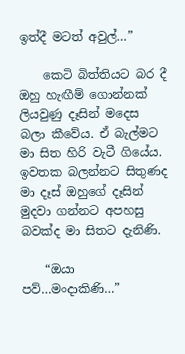ඉත්දී මටත් අවුල්…”

    කෙටි බිත්තියට බර දී ඔහු හැඟීම් ගොන්නක් ලියවුණු දෑසින් මදෙස බලා කීවේය. ඒ බැල්මට මා සිත හිරි වැටී ගියේය. ඉවතක බලන්නට සිතුණද මා දෑස් ඔහුගේ දෑසින් මුදවා ගන්නට අපහසු බවක්ද මා සිතට දැනිණි.

    “ඔයා පව්…මංදාකිණි…”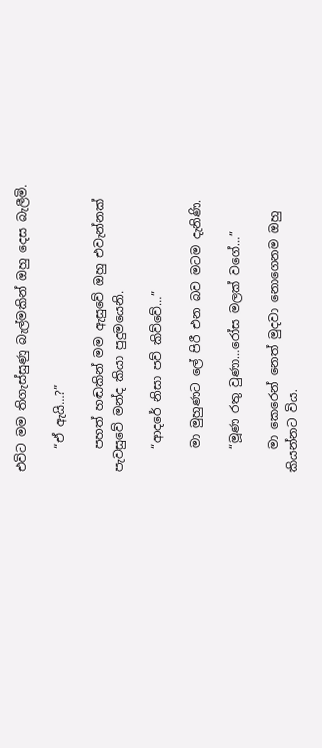එවිට මම තිගැස්සුණු බැල්මකින් ඔහු දෙස බැලීමි.

    “ඒ ඇයි…?”

    පහත් හඬකින් මම ඇසුවේ ඔහු එවැන්නක් පැවසුවේ මන්ද කියා පුදුමයෙනි.

    “ආදරේ නිසා පව් කිව්වේ…”

    මා මුහුණට ලේ පිරී එන බව මටම දැනිණි.

    “මූණ රතු වුණා…රෝස මලක් වගේ…”

    මා කෙරෙන් නෙත් මුදවා නොගෙනම ඔහු කියන්නට විය.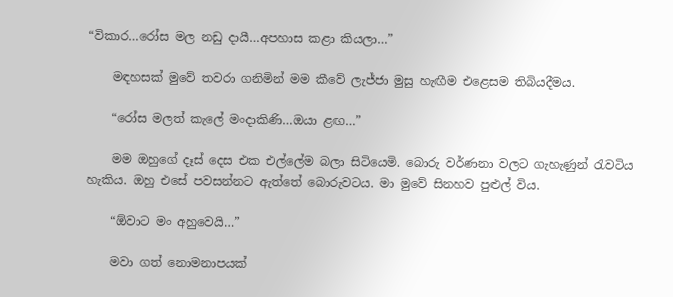“විකාර…රෝස මල නඩු දායී…අපහාස කළා කියලා…”

    මඳහසක් මුවේ තවරා ගනිමින් මම කීවේ ලැජ්ජා මුසු හැඟීම එළෙසම තිබියදීමය.

    “රෝස මලත් කැලේ මංදාකිණි…ඔයා ළඟ…”

    මම ඔහුගේ දෑස් දෙස එක එල්ලේම බලා සිටියෙමි. බොරු වර්ණනා වලට ගැහැණුන් රැවටිය හැකිය. ඔහු එසේ පවසන්නට ඇත්තේ බොරුවටය. මා මුවේ සිනහව පුළුල් විය.

    “ඕවාට මං අහුවෙයි…”

    මවා ගත් නොමනාපයක්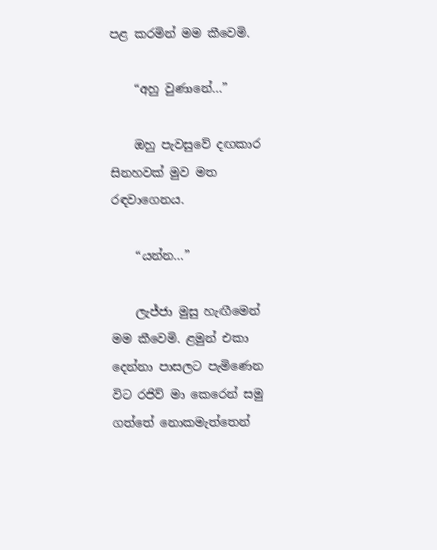පළ කරමින් මම කීවෙමි.

    “අහු වුණානේ…”

    ඔහු පැවසුවේ දඟකාර සිනහවක් මුව මත රඳවාගෙනය.

    “යන්න…”

    ලැජ්ජා මුසු හැඟීමෙන් මම කීවෙමි. ළමුන් එකා දෙන්නා පාසලට පැමිණෙන විට රජිව් මා කෙරෙන් සමු ගත්තේ නොකමැත්තෙන්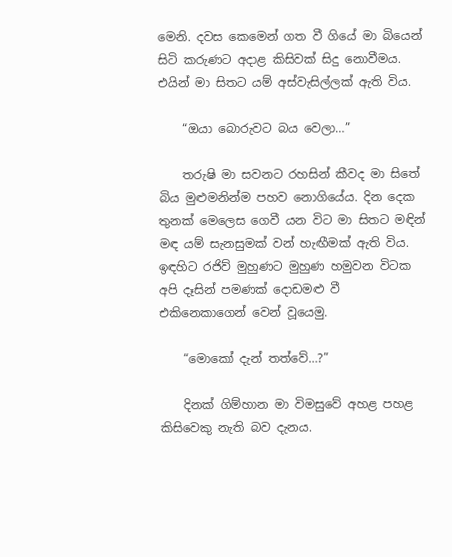මෙනි. දවස කෙමෙන් ගත වී ගියේ මා බියෙන් සිටි කරුණට අදාළ කිසිවක් සිදු නොවීමය. එයින් මා සිතට යම් අස්වැසිල්ලක් ඇති විය.

    “ඔයා බොරුවට බය වෙලා…”

    තරුෂි මා සවනට රහසින් කීවද මා සිතේ බිය මුළුමනින්ම පහව නොගියේය. දින දෙක තුනක් මෙලෙස ගෙවී යන විට මා සිතට මඳින් මඳ යම් සැනසුමක් වන් හැඟීමක් ඇති විය. ඉඳහිට රජිව් මුහුණට මුහුණ හමුවන විටක අපි දෑසින් පමණක් දොඩමළු වී එකිනෙකාගෙන් වෙන් වූයෙමු.

    “මොකෝ දැන් තත්වේ…?”

    දිනක් ගිම්හාන මා විමසුවේ අහළ පහළ කිසිවෙකු නැති බව දැනය.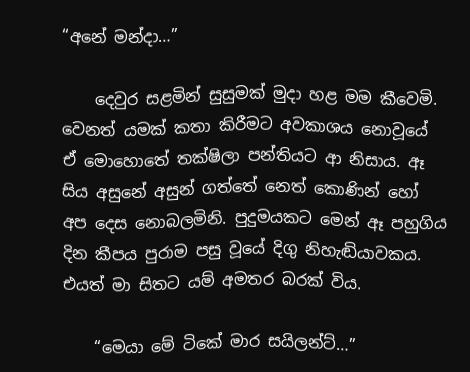“අනේ මන්දා…”

    දෙවුර සළමින් සුසුමක් මුදා හළ මම කීවෙමි. වෙනත් යමක් කතා කිරීමට අවකාශය නොවූයේ ඒ මොහොතේ තක්ෂිලා පන්තියට ආ නිසාය. ඈ සිය අසුනේ අසුන් ගත්තේ නෙත් කොණින් හෝ අප දෙස නොබලමිනි. පුදුමයකට මෙන් ඈ පහුගිය දින කීපය පුරාම පසු වූයේ දිගු නිහැඬියාවකය. එයත් මා සිතට යම් අමතර බරක් විය.

    “මෙයා මේ ටිකේ මාර සයිලන්ට්…”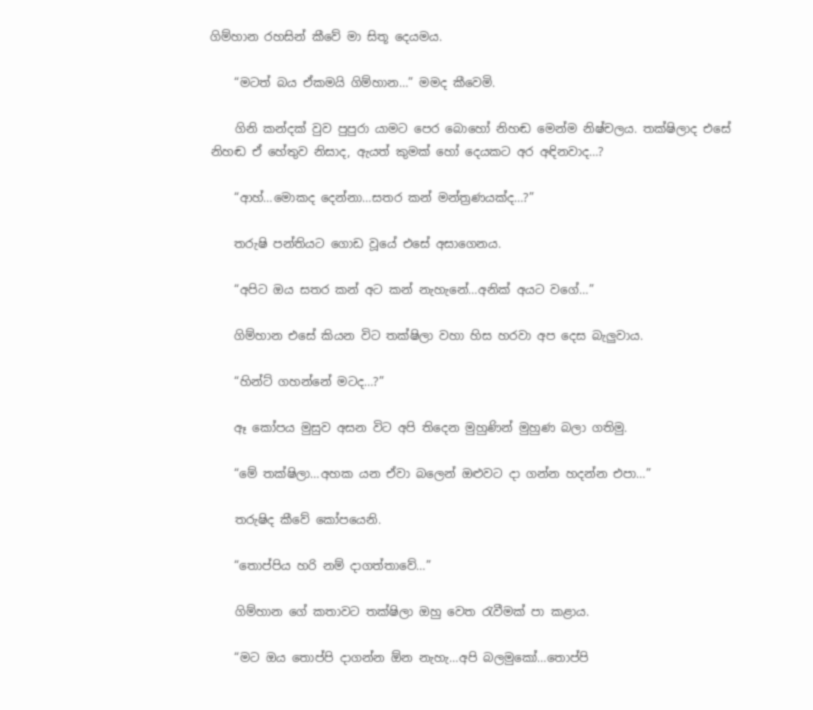ගිම්හාන රහසින් කීවේ මා සිතූ දෙයමය.

    “මටත් බය ඒකමයි ගිම්හාන…” මමද කීවෙමි.

    ගිනි කන්දක් වුව පුපුරා යාමට පෙර බොහෝ නිහඬ මෙන්ම නිෂ්චලය. තක්ෂිලාද එසේ නිහඬ ඒ හේතුව නිසාද, ඇයත් කුමක් හෝ දෙයකට අර අඳිනවාද…?

    “ආහ්…මොකද දෙන්නා…සතර කන් මන්ත්‍රණයක්ද…?”

    තරුෂි පන්තියට ගොඩ වූයේ එසේ අසාගෙනය.

    “අපිට ඔය සතර කන් අට කන් නැහැනේ…අනික් අයට වගේ…”

    ගිම්හාන එසේ කියන විට තක්ෂිලා වහා හිස හරවා අප දෙස බැලුවාය.

    “හින්ට් ගහන්නේ මටද…?”

    ඈ කෝපය මුසුව අසන විට අපි තිදෙන මුහුණින් මුහුණ බලා ගතිමු.

    “මේ තක්ෂිලා…අහක යන ඒවා බලෙන් ඔළුවට දා ගන්න හදන්න එපා…”

    තරුෂිද කීවේ කෝපයෙනි.

    “තොප්පිය හරි නම් දාගත්තාවේ…”

    ගිම්හාන ගේ කතාවට තක්ෂිලා ඔහු වෙත රැවීමක් පා කළාය.

    “මට ඔය තොප්පි දාගන්න ඕන නැහැ…අපි බලමුකෝ…තොප්පි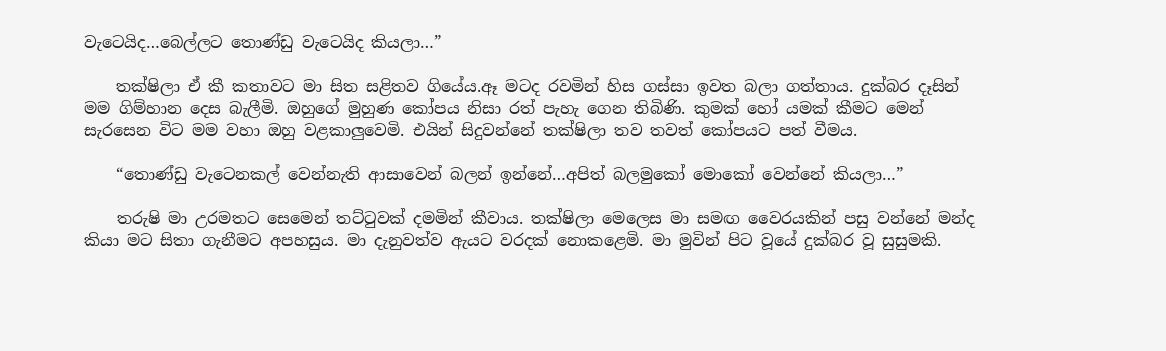වැටෙයිද…බෙල්ලට තොණ්ඩු වැටෙයිද කියලා…”

    තක්ෂිලා ඒ කී කතාවට මා සිත සළිතව ගියේය.ඈ මටද රවමින් හිස ගස්සා ඉවත බලා ගත්තාය. දුක්බර දෑසින් මම ගිම්හාන දෙස බැලීමි. ඔහුගේ මුහුණ කෝපය නිසා රත් පැහැ ගෙන තිබිණි. කුමක් හෝ යමක් කීමට මෙන් සැරසෙන විට මම වහා ඔහු වළකාලුවෙමි. එයින් සිදුවන්නේ තක්ෂිලා තව තවත් කෝපයට පත් වීමය.

    “තොණ්ඩු වැටෙනකල් වෙන්නැති ආසාවෙන් බලන් ඉන්නේ…අපිත් බලමුකෝ මොකෝ වෙන්නේ කියලා…”

    තරුෂි මා උරමතට සෙමෙන් තට්ටුවක් දමමින් කීවාය. තක්ෂිලා මෙලෙස මා සමඟ වෛරයකින් පසු වන්නේ මන්ද කියා මට සිතා ගැනීමට අපහසුය. මා දැනුවත්ව ඇයට වරදක් නොකළෙමි. මා මුවින් පිට වූයේ දුක්බර වූ සුසුමකි.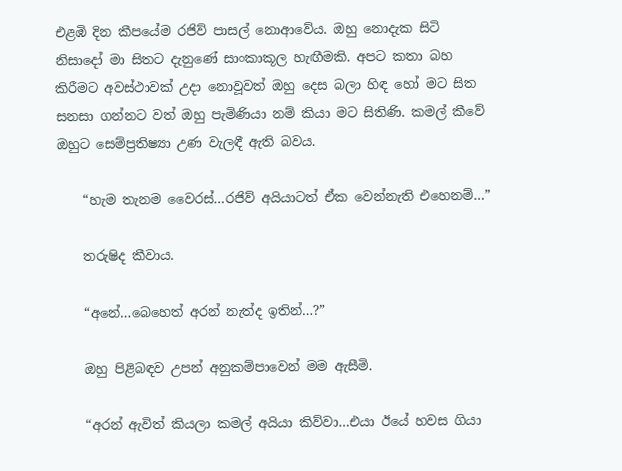එළඹි දින කීපයේම රජිව් පාසල් නොආවේය. ඔහු නොදැක සිටි නිසාදෝ මා සිතට දැනුණේ සාංකාකූල හැඟීමකි. අපට කතා බහ කිරීමට අවස්ථාවක් උදා නොවූවත් ඔහු දෙස බලා හිඳ හෝ මට සිත සනසා ගන්නට වත් ඔහු පැමිණියා නම් කියා මට සිතිණි. කමල් කීවේ ඔහුට සෙම්ප්‍රතිෂ්‍යා උණ වැලඳී ඇති බවය.

    “හැම තැනම වෛරස්…රජිව් අයියාටත් ඒක වෙන්නැති එහෙනම්…”

    තරුෂිද කීවාය.

    “අනේ…බෙහෙත් අරන් නැත්ද ඉතින්…?”

    ඔහු පිළිබඳව උපන් අනුකම්පාවෙන් මම ඇසීමි.

    “අරන් ඇවිත් කියලා කමල් අයියා කිව්වා…එයා ඊයේ හවස ගියා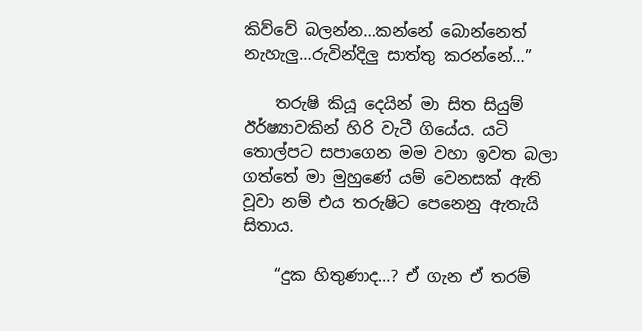කිව්වේ බලන්න…කන්නේ බොන්නෙත් නැහැලු…රුවින්දිලු සාත්තු කරන්නේ…”

    තරුෂි කියූ දෙයින් මා සිත සියුම් ඊර්ෂ්‍යාවකින් හිරි වැටී ගියේය. යටි තොල්පට සපාගෙන මම වහා ඉවත බලා ගත්තේ මා මුහුණේ යම් වෙනසක් ඇති වූවා නම් එය තරුෂිට පෙනෙනු ඇතැයි සිතාය.

    “දුක හිතුණාද…? ඒ ගැන ඒ තරම්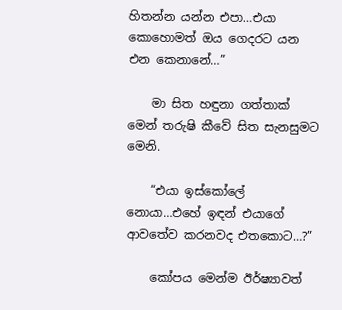හිතන්න යන්න එපා…එයා කොහොමත් ඔය ගෙදරට යන එන කෙනානේ…”

    මා සිත හඳුනා ගත්තාක් මෙන් තරුෂි කීවේ සිත සැනසුමට මෙනි.

    “එයා ඉස්කෝලේ නොයා…එහේ ඉඳන් එයාගේ ආවතේව කරනවද එතකොට…?”

    කෝපය මෙන්ම ඊර්ෂ්‍යාවත්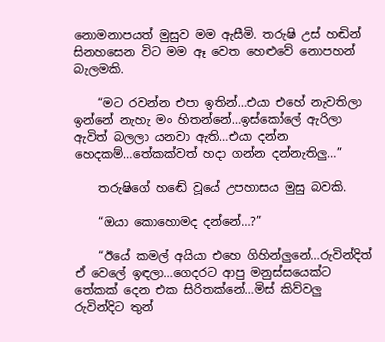නොමනාපයත් මුසුව මම ඇසීමි. තරුෂි උස් හඬින් සිනහසෙන විට මම ඈ වෙත හෙළුවේ නොපහන් බැලමකි.

    “මට රවන්න එපා ඉතින්…එයා එහේ නැවතිලා ඉන්නේ නැහැ මං හිතන්නේ…ඉස්කෝලේ ඇරිලා ඇවිත් බලලා යනවා ඇති…එයා දන්න හෙදකම්…තේකක්වත් හදා ගන්න දන්නැතිලු…”

    තරුෂිගේ හඬේ වූයේ උපහාසය මුසු බවකි.

    “ඔයා කොහොමද දන්නේ…?”

    “ඊයේ කමල් අයියා එහෙ ගිහින්ලුනේ…රුවින්දිත් ඒ වෙලේ ඉඳලා…ගෙදරට ආපු මනුස්සයෙක්ට තේකක් දෙන එක සිරිතක්නේ…මිස් කිව්වලු රුවින්දිට තුන්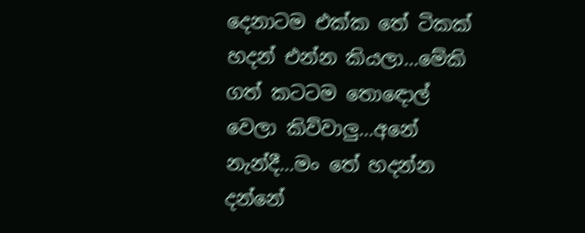දෙනාටම එක්ක තේ ටිකක් හදන් එන්න කියලා…මේකි ගත් කටටම තොඳොල් වෙලා කිව්වාලු…අනේ නැන්දී…මං තේ හදන්න දන්නේ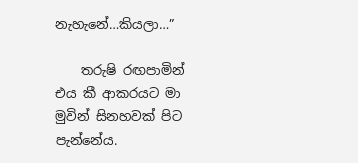නැහැනේ…කියලා…”

    තරුෂි රඟපාමින් එය කී ආකරයට මා මුවින් සිනහවක් පිට පැන්නේය.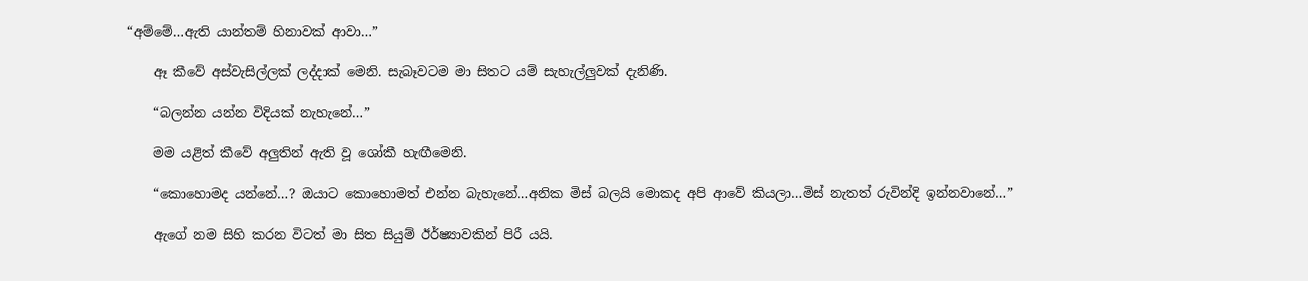“අම්මේ…ඇති යාන්තම් හිනාවක් ආවා…”

    ඈ කීවේ අස්වැසිල්ලක් ලද්දාක් මෙනි. සැබෑවටම මා සිතට යම් සැහැල්ලුවක් දැනිණි.

    “බලන්න යන්න විදියක් නැහැනේ…”

    මම යළිත් කීවේ අලුතින් ඇති වූ ශෝකී හැඟීමෙනි.

    “කොහොමද යන්නේ…? ඔයාට කොහොමත් එන්න බැහැනේ…අනික මිස් බලයි මොකද අපි ආවේ කියලා…මිස් නැතත් රුවින්දි ඉන්නවානේ…”

    ඇගේ නම සිහි කරන විටත් මා සිත සියුම් ඊර්ෂ්‍යාවකින් පිරී යයි.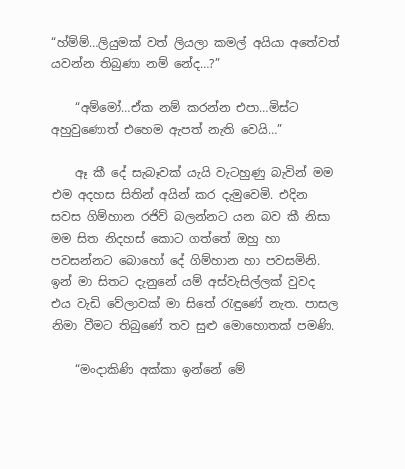“හ්ම්ම්…ලියුමක් වත් ලියලා කමල් අයියා අතේවත් යවන්න තිබුණා නම් නේද…?”

    “අම්මෝ…ඒක නම් කරන්න එපා…මිස්ට අහුවුණොත් එහෙම ඇපත් නැති වෙයි…”

    ඈ කී දේ සැබෑවක් යැයි වැටහුණු බැවින් මම එම අදහස සිතින් අයින් කර දැමුවෙමි. එදින සවස ගිම්හාන රජිව් බලන්නට යන බව කී නිසා මම සිත නිදහස් කොට ගත්තේ ඔහු හා පවසන්නට බොහෝ දේ ගිම්හාන හා පවසමිනි. ඉන් මා සිතට දැනුනේ යම් අස්වැසිල්ලක් වුවද එය වැඩි වේලාවක් මා සිතේ රැඳුණේ නැත. පාසල නිමා වීමට තිබුණේ තව සුළු මොහොතක් පමණි.

    “මංදාකිණි අක්කා ඉන්නේ මේ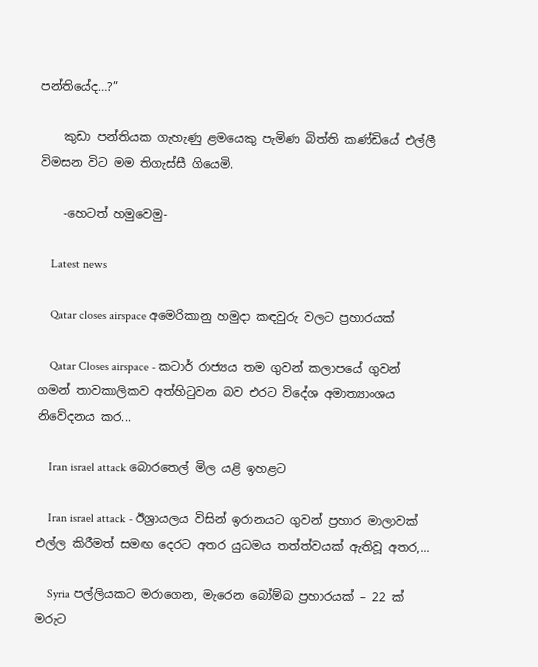පන්තියේද…?”

    කුඩා පන්තියක ගැහැණු ළමයෙකු පැමිණ බිත්ති කණ්ඩියේ එල්ලී විමසන විට මම තිගැස්සී ගියෙමි.

    -හෙටත් හමුවෙමු-

    Latest news

    Qatar closes airspace අමෙරිකානු හමුදා කඳවුරු වලට ප්‍රහාරයක්

    Qatar Closes airspace - කටාර් රාජ්‍යය තම ගුවන් කලාපයේ ගුවන් ගමන් තාවකාලිකව අත්හිටුවන බව එරට විදේශ අමාත්‍යාංශය නිවේදනය කර...

    Iran israel attack බොරතෙල් මිල යළි ඉහළට

    Iran israel attack - ඊශ්‍රායලය විසින් ඉරානයට ගුවන් ප්‍රහාර මාලාවක් එල්ල කිරීමත් සමඟ දෙරට අතර යුධමය තත්ත්වයක් ඇතිවූ අතර,...

    Syria පල්ලියකට මරාගෙන, මැරෙන බෝම්බ ප්‍රහාරයක් – 22 ක් මරුට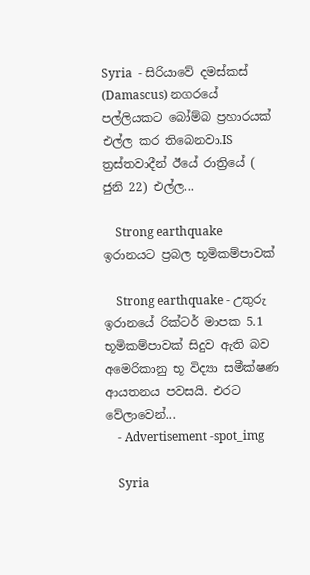Syria  - සිරියාවේ දමස්කස් (Damascus) නගරයේ පල්ලියකට බෝම්බ ප්‍රහාරයක් එල්ල කර තිබෙනවා.IS ත්‍රස්තවාදීන් ඊයේ රාත්‍රියේ ( ජුනි 22) එල්ල...

    Strong earthquake ඉරානයට ප්‍රබල භූමිකම්පාවක්

    Strong earthquake - උතුරු ඉරානයේ රික්ටර් මාපක 5.1 භූමිකම්පාවක් සිදුව ඇති බව අමෙරිකානු භූ විද්‍යා සමීක්ෂණ ආයතනය පවසයි. එරට වේලාවෙන්...
    - Advertisement -spot_img

    Syria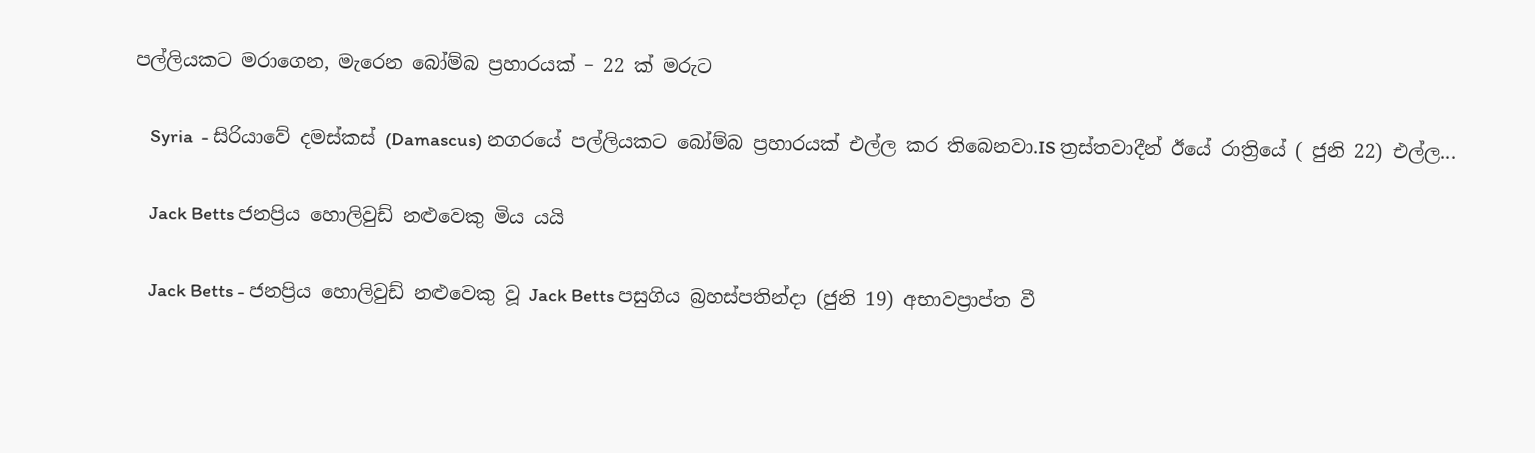පල්ලියකට මරාගෙන, මැරෙන බෝම්බ ප්‍රහාරයක් – 22 ක් මරුට

    Syria  - සිරියාවේ දමස්කස් (Damascus) නගරයේ පල්ලියකට බෝම්බ ප්‍රහාරයක් එල්ල කර තිබෙනවා.IS ත්‍රස්තවාදීන් ඊයේ රාත්‍රියේ ( ජුනි 22) එල්ල...

    Jack Betts ජනප්‍රිය හොලිවුඩ් නළුවෙකු මිය යයි

    Jack Betts - ජනප්‍රිය හොලිවුඩ් නළුවෙකු වූ Jack Betts පසුගිය බ්‍රහස්පතින්දා (ජුනි 19) අභාවප්‍රාප්ත වී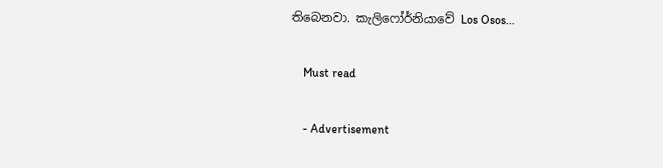තිබෙනවා. කැලිෆෝර්නියාවේ Los Osos...

    Must read

    - Advertisement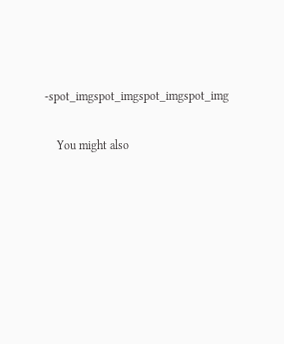-spot_imgspot_imgspot_imgspot_img

    You might also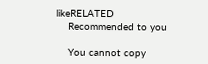likeRELATED
    Recommended to you

    You cannot copy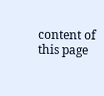content of this page